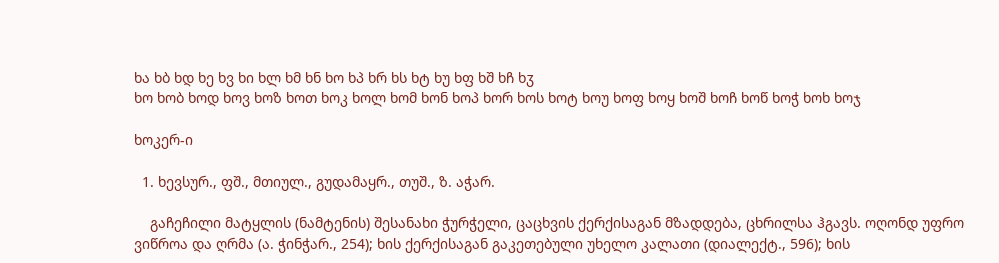ხა ხბ ხდ ხე ხვ ხი ხლ ხმ ხნ ხო ხპ ხრ ხს ხტ ხუ ხფ ხშ ხჩ ხჳ
ხო ხობ ხოდ ხოვ ხოზ ხოთ ხოკ ხოლ ხომ ხონ ხოპ ხორ ხოს ხოტ ხოუ ხოფ ხოყ ხოშ ხოჩ ხოწ ხოჭ ხოხ ხოჯ

ხოკერ-ი

  1. ხევსურ., ფშ., მთიულ., გუდამაყრ., თუშ., ზ. აჭარ.

    გაჩეჩილი მატყლის (ნამტენის) შესანახი ჭურჭელი, ცაცხვის ქერქისაგან მზადდება, ცხრილსა ჰგავს. ოღონდ უფრო ვიწროა და ღრმა (ა. ჭინჭარ., 254); ხის ქერქისაგან გაკეთებული უხელო კალათი (დიალექტ., 596); ხის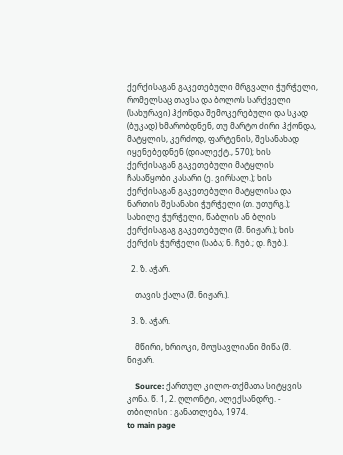ქერქისაგან გაკეთებული მრგვალი ჭურჭელი, რომელსაც თავსა და ბოლოს სარქველი (სახურავი) ჰქონდა შემოკერებული და სკად (ბუკად) ხმარობდნენ, თუ მარტო ძირი ჰქონდა, მატყლის, კერძოდ, ფარტენის, შესანახად იყენებედნენ (დიალექტ., 570); ხის ქერქისაგან გაკეთებული მატყლის ჩასაწყობი კასარი (ე. ვირსალ.); ხის ქერქისაგან გაკეთებული მატყლისა და ნართის შესანახი ჭურჭელი (თ. უთურგ.); სახილე ჭურჭელი, წაბლის ან ბლის ქერქისაგაგ გაკეთებული (შ. ნიჟარ.); ხის ქერქის ჭურჭელი (საბა; ნ. ჩუბ.; დ. ჩუბ.).

  2. ზ. აჭარ.

    თავის ქალა (შ. ნიჟარ.).

  3. ზ. აჭარ.

    მწირი, ხრიოკი, მოუსავლიანი მიწა (შ. ნიჟარ.

    Source: ქართულ კილო-თქმათა სიტყვის კონა. წ. 1, 2. ღლონტი, ალექსანდრე. - თბილისი : განათლება, 1974.
to main page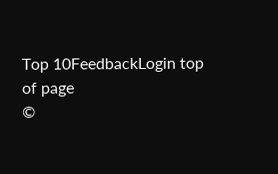Top 10FeedbackLogin top of page
©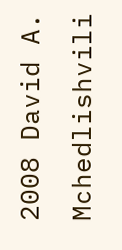2008 David A. Mchedlishvili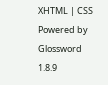XHTML | CSS Powered by Glossword 1.8.9